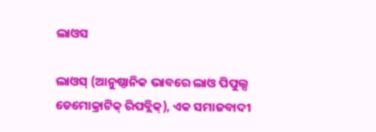ଲାଓସ

ଲାଓସ୍ (ଆନୁଷ୍ଠାନିକ ଭାବରେ ଲାଓ ପିପୁଲ୍ସ ଡେମୋକ୍ରାଟିକ୍ ରିପବ୍ଲିକ୍), ଏକ ସମାଜବାଦୀ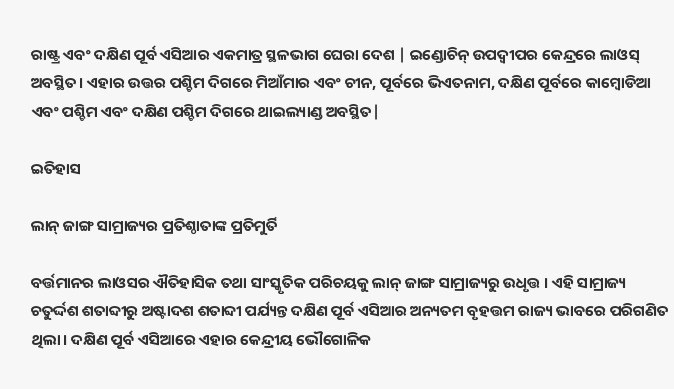ରାଷ୍ଟ୍ର ଏବଂ ଦକ୍ଷିଣ ପୂର୍ବ ଏସିଆର ଏକମାତ୍ର ସ୍ଥଳଭାଗ ଘେରା ଦେଶ | ଇଣ୍ଡୋଚିନ୍ ଉପଦ୍ୱୀପର କେନ୍ଦ୍ରରେ ଲାଓସ୍ ଅବସ୍ଥିତ। ଏହାର ଉତ୍ତର ପଶ୍ଚିମ ଦିଗରେ ମିଆଁମାର ଏବଂ ଚୀନ, ପୂର୍ବରେ ଭିଏତନାମ, ଦକ୍ଷିଣ ପୂର୍ବରେ କାମ୍ବୋଡିଆ ଏବଂ ପଶ୍ଚିମ ଏବଂ ଦକ୍ଷିଣ ପଶ୍ଚିମ ଦିଗରେ ଥାଇଲ୍ୟାଣ୍ଡ ଅବସ୍ଥିତ|

ଇତିହାସ

ଲାନ୍ ଜାଙ୍ଗ ସାମ୍ରାଜ୍ୟର ପ୍ରତିଶ୍ଠାତାଙ୍କ ପ୍ରତିମୁର୍ତି

ବର୍ତ୍ତମାନର ଲାଓସର ଐତିହାସିକ ତଥା ସାଂସ୍କୃତିକ ପରିଚୟକୁ ଲାନ୍ ଜାଙ୍ଗ ସାମ୍ରାଜ୍ୟରୁ ଉଧୃତ୍ତ । ଏହି ସାମ୍ରାଜ୍ୟ ଚତୁର୍ଦ୍ଦଶ ଶତାବ୍ଦୀରୁ ଅଷ୍ଟାଦଶ ଶତାବ୍ଦୀ ପର୍ଯ୍ୟନ୍ତ ଦକ୍ଷିଣ ପୂର୍ବ ଏସିଆର ଅନ୍ୟତମ ବୃହତ୍ତମ ରାଜ୍ୟ ଭାବରେ ପରିଗଣିତ ଥିଲା। ଦକ୍ଷିଣ ପୂର୍ବ ଏସିଆରେ ଏହାର କେନ୍ଦ୍ରୀୟ ଭୌଗୋଳିକ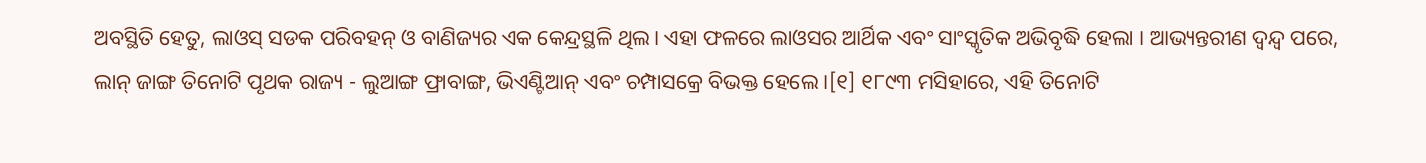ଅବସ୍ଥିତି ହେତୁ, ଲାଓସ୍ ସଡକ ପରିବହନ୍ ଓ ବାଣିଜ୍ୟର ଏକ କେନ୍ଦ୍ରସ୍ଥଳି ଥିଲ। ଏହା ଫଳରେ ଲାଓସର ଆର୍ଥିକ ଏବଂ ସାଂସ୍କୃତିକ ଅଭିବୃଦ୍ଧି ହେଲା । ଆଭ୍ୟନ୍ତରୀଣ ଦ୍ୱନ୍ଦ୍ୱ ପରେ, ଲାନ୍ ଜାଙ୍ଗ ତିନୋଟି ପୃଥକ ରାଜ୍ୟ - ଲୁଆଙ୍ଗ ଫ୍ରାବାଙ୍ଗ, ଭିଏଣ୍ଟିଆନ୍ ଏବଂ ଚମ୍ପାସକ୍ରେ ବିଭକ୍ତ ହେଲେ ।[୧] ୧୮୯୩ ମସିହାରେ, ଏହି ତିନୋଟି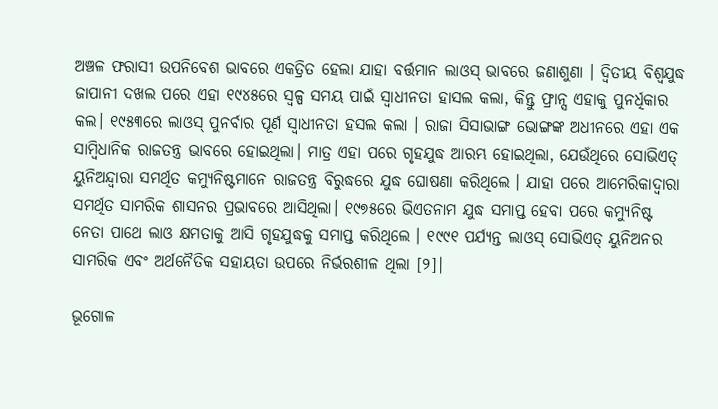ଅଞ୍ଚଳ ଫରାସୀ ଉପନିବେଶ ଭାବରେ ଏକତ୍ରିତ ହେଲା ଯାହା ବର୍ତ୍ତମାନ ଲାଓସ୍ ଭାବରେ ଜଣାଶୁଣା । ଦ୍ୱିତୀୟ ବିଶ୍ୱଯୁଦ୍ଧ ଜାପାନୀ ଦଖଲ ପରେ ଏହା ୧୯୪୫ରେ ସ୍ୱଳ୍ପ ସମୟ ପାଇଁ ସ୍ୱାଧୀନତା ହାସଲ କଲା, କିନ୍ତୁ ଫ୍ରାନ୍ସ ଏହାକୁ ପୁନର୍ଧିକାର କଲ। ୧୯୫୩ରେ ଲାଓସ୍ ପୁନର୍ବାର ପୂର୍ଣ ସ୍ୱାଧୀନତା ହସଲ କଲା । ରାଜା ସିସାଭାଙ୍ଗ ଭୋଙ୍ଗଙ୍କ ଅଧୀନରେ ଏହା ଏକ ସାମ୍ବିଧାନିକ ରାଜତନ୍ତ୍ର ଭାବରେ ହୋଇଥିଲା। ମାତ୍ର ଏହା ପରେ ଗୃହଯୁଦ୍ଧ ଆରମ୍ଭ ହୋଇଥିଲା, ଯେଉଁଥିରେ ସୋଭିଏତ୍ ୟୁନିଅନ୍ଦ୍ୱାରା ସମର୍ଥିତ କମ୍ୟୁନିଷ୍ଟମାନେ ରାଜତନ୍ତ୍ର ବିରୁଦ୍ଧରେ ଯୁଦ୍ଧ ଘୋଷଣା କରିଥିଲେ । ଯାହା ପରେ ଆମେରିକାଦ୍ୱାରା ସମର୍ଥିତ ସାମରିକ ଶାସନର ପ୍ରଭାବରେ ଆସିଥିଲା। ୧୯୭୫ରେ ଭିଏତନାମ ଯୁଦ୍ଧ ସମାପ୍ତ ହେବା ପରେ କମ୍ୟୁନିଷ୍ଟ ନେତା ପାଥେ ଲାଓ କ୍ଷମତାକୁ ଆସି ଗୃହଯୁଦ୍ଧକୁ ସମାପ୍ତ କରିଥିଲେ । ୧୯୯୧ ପର୍ଯ୍ୟନ୍ତ ଲାଓସ୍ ସୋଭିଏତ୍ ୟୁନିଅନର ସାମରିକ ଏବଂ ଅର୍ଥନୈତିକ ସହାୟତା ଉପରେ ନିର୍ଭରଶୀଳ ଥିଲା [୨]|

ଭୂଗୋଳ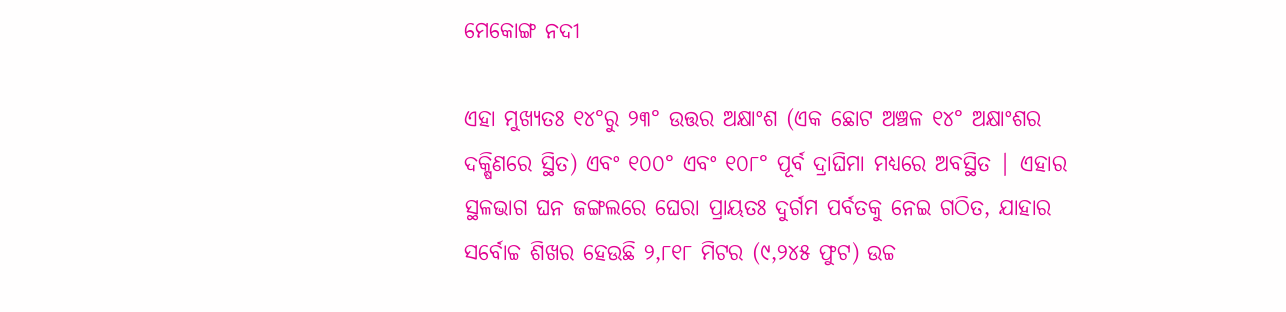ମେକୋଙ୍ଗ ନଦୀ

ଏହା ମୁଖ୍ୟତଃ ୧୪°ରୁ ୨୩° ଉତ୍ତର ଅକ୍ଷାଂଶ (ଏକ ଛୋଟ ଅଞ୍ଚଳ ୧୪° ଅକ୍ଷାଂଶର ଦକ୍ଷିଣରେ ସ୍ଥିତ) ଏବଂ ୧୦୦° ଏବଂ ୧୦୮° ପୂର୍ବ ଦ୍ରାଘିମା ମଧ୍ୟରେ ଅବସ୍ଥିତ | ଏହାର ସ୍ଥଳଭାଗ ଘନ ଜଙ୍ଗଲରେ ଘେରା ପ୍ରାୟତଃ ଦୁର୍ଗମ ପର୍ବତକୁ ନେଇ ଗଠିତ, ଯାହାର ସର୍ବୋଚ୍ଚ ଶିଖର ହେଉଛି ୨,୮୧୮ ମିଟର (୯,୨୪୫ ଫୁଟ) ଉଚ୍ଚ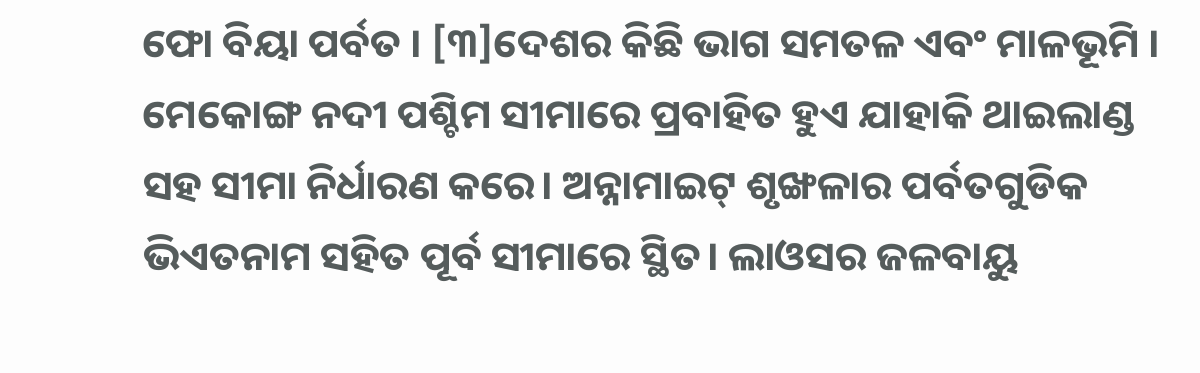ଫୋ ବିୟା ପର୍ବତ । [୩]ଦେଶର କିଛି ଭାଗ ସମତଳ ଏବଂ ମାଳଭୂମି । ମେକୋଙ୍ଗ ନଦୀ ପଶ୍ଚିମ ସୀମାରେ ପ୍ରବାହିତ ହୁଏ ଯାହାକି ଥାଇଲାଣ୍ଡ ସହ ସୀମା ନିର୍ଧାରଣ କରେ। ଅନ୍ନାମାଇଟ୍ ଶୃଙ୍ଖଳାର ପର୍ବତଗୁଡିକ ଭିଏତନାମ ସହିତ ପୂର୍ବ ସୀମାରେ ସ୍ଥିତ। ଲାଓସର ଜଳବାୟୁ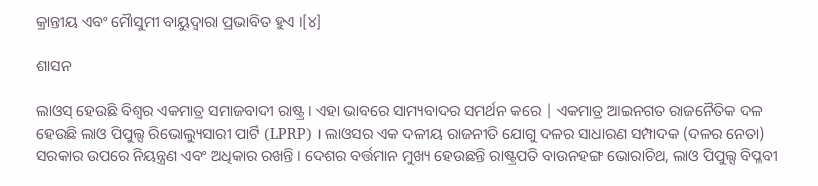କ୍ରାନ୍ତୀୟ ଏବଂ ମୋୖସୁମୀ ବାୟୁଦ୍ୱାରା ପ୍ରଭାବିତ ହୁଏ ।[୪]

ଶାସନ

ଲାଓସ୍ ହେଉଛି ବିଶ୍ୱର ଏକମାତ୍ର ସମାଜବାଦୀ ରାଷ୍ଟ୍ର । ଏହା ଭାବରେ ସାମ୍ୟବାଦର ସମର୍ଥନ କରେ | ଏକମାତ୍ର ଆଇନଗତ ରାଜନୈତିକ ଦଳ ହେଉଛି ଲାଓ ପିପୁଲ୍ସ ରିଭୋଲ୍ୟୁସାରୀ ପାର୍ଟି (LPRP) । ଲାଓସର ଏକ ଦଳୀୟ ରାଜନୀତି ଯୋଗୁ ଦଳର ସାଧାରଣ ସମ୍ପାଦକ (ଦଳର ନେତା) ସରକାର ଉପରେ ନିୟନ୍ତ୍ରଣ ଏବଂ ଅଧିକାର ରଖନ୍ତି । ଦେଶର ବର୍ତ୍ତମାନ ମୁଖ୍ୟ ହେଉଛନ୍ତି ରାଷ୍ଟ୍ରପତି ବାଉନହଙ୍ଗ ଭୋରାଚିଥ, ଲାଓ ପିପୁଲ୍ସ ବିପ୍ଳବୀ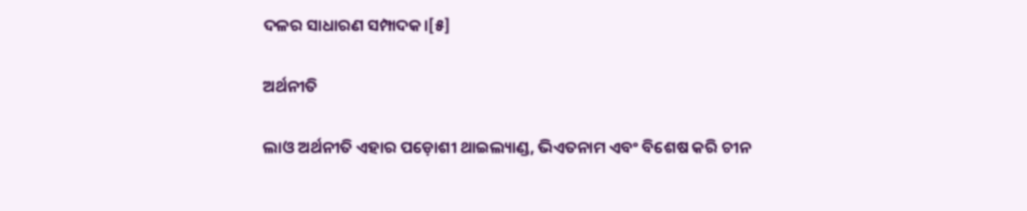ଦଳର ସାଧାରଣ ସମ୍ପାଦକ।[୫]

ଅର୍ଥନୀତି

ଲାଓ ଅର୍ଥନୀତି ଏହାର ପଡ଼ୋଶୀ ଥାଇଲ୍ୟାଣ୍ଡ, ଭିଏତନାମ ଏବଂ ବିଶେଷ କରି ଚୀନ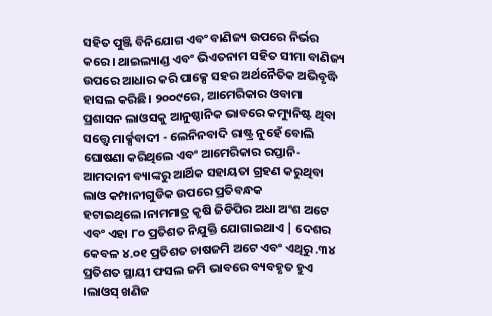ସହିତ ପୁଞ୍ଜି ବିନିଯୋଗ ଏବଂ ବାଣିଜ୍ୟ ଉପରେ ନିର୍ଭର କରେ। ଥାଇଲ୍ୟାଣ୍ଡ ଏବଂ ଭିଏତନାମ ସହିତ ସୀମା ବାଣିଜ୍ୟ ଉପରେ ଆଧାର କରି ପାକ୍ସେ ସହର ଅର୍ଥନୈତିକ ଅଭିବୃଦ୍ଧି ହାସଲ କରିଛି। ୨୦୦୯ରେ, ଆମେରିକାର ଓବାମା ପ୍ରଶାସନ ଲାଓସକୁ ଆନୁଷ୍ଠାନିକ ଭାବରେ କମ୍ୟୁନିଷ୍ଟ ଥିବା ସତ୍ତ୍ୱେ ମାର୍କ୍ସବାଦୀ - ଲେନିନବାଦି ରାଷ୍ଟ୍ର ନୁହେଁ ବୋଲି ଘୋଷଣା କରିଥିଲେ ଏବଂ ଆମେରିକାର ରପ୍ତାନି-ଆମଦାନୀ ବ୍ୟାଙ୍କରୁ ଆର୍ଥିକ ସହାୟତା ଗ୍ରହଣ କରୁଥିବା ଲାଓ କମ୍ପାନୀଗୁଡିକ ଉପରେ ପ୍ରତିବନ୍ଧକ ହଟାଇଥିଲେ।ନାମମାତ୍ର କୃଷି ଜିଡିପିର ଅଧା ଅଂଶ ଅଟେ ଏବଂ ଏହା ୮୦ ପ୍ରତିଶତ ନିଯୁକ୍ତି ଯୋଗାଇଥାଏ | ଦେଶର କେବଳ ୪.୦୧ ପ୍ରତିଶତ ଚାଷଜମି ଅଟେ ଏବଂ ଏଥିରୁ .୩୪ ପ୍ରତିଶତ ସ୍ଥାୟୀ ଫସଲ ଜମି ଭାବରେ ବ୍ୟବହୃତ ହୁଏ ।ଲାଓସ୍ ଖଣିଜ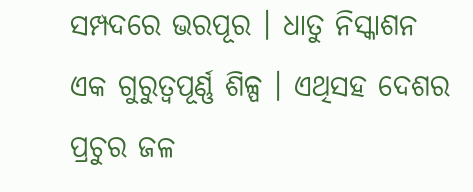ସମ୍ପଦରେ ଭରପୂର । ଧାତୁ ନିସ୍କାଶନ ଏକ ଗୁରୁତ୍ୱପୂର୍ଣ୍ଣ ଶିଳ୍ପ । ଏଥିସହ ଦେଶର ପ୍ରଚୁର ଜଳ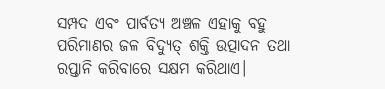ସମ୍ପଦ ଏବଂ ପାର୍ବତ୍ୟ ଅଞ୍ଚଳ ଏହାକୁ ବହୁ ପରିମାଣର ଜଳ ବିଦ୍ୟୁତ୍ ଶକ୍ତି ଉତ୍ପାଦନ ତଥା ରପ୍ତାନି କରିବାରେ ସକ୍ଷମ କରିଥାଏ।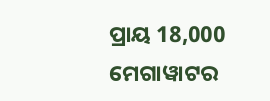ପ୍ରାୟ 18,000 ମେଗାୱାଟର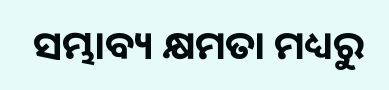ସମ୍ଭାବ୍ୟ କ୍ଷମତା ମଧ୍ୟରୁ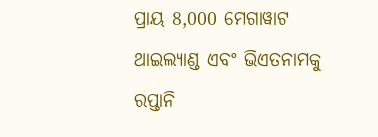ପ୍ରାୟ 8,000 ମେଗାୱାଟ ଥାଇଲ୍ୟାଣ୍ଡ ଏବଂ ଭିଏତନାମକୁ ରପ୍ତାନି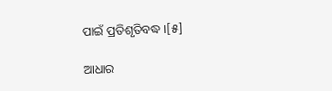ପାଇଁ ପ୍ରତିଶୃତିବଦ୍ଧ ।[୫]

ଆଧାର